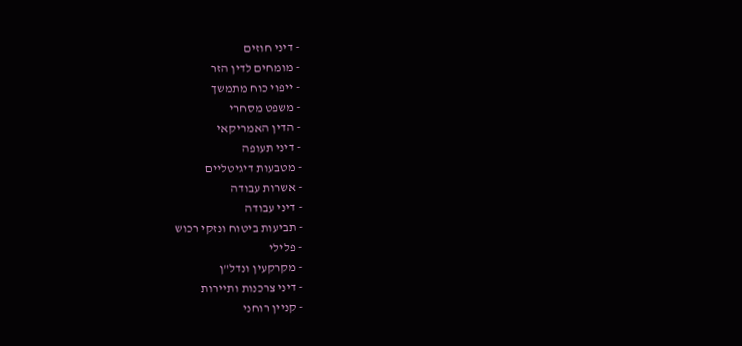- דיני חוזים
- מומחים לדין הזר
- ייפוי כוח מתמשך
- משפט מסחרי
- הדין האמריקאי
- דיני תעופה
- מטבעות דיגיטליים
- אשרות עבודה
- דיני עבודה
- תביעות ביטוח ונזקי רכוש
- פלילי
- מקרקעין ונדל"ן
- דיני צרכנות ותיירות
- קניין רוחני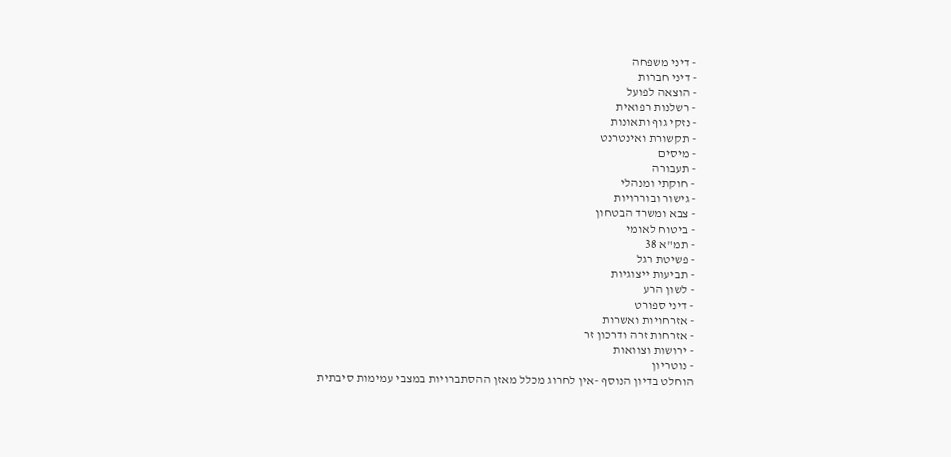- דיני משפחה
- דיני חברות
- הוצאה לפועל
- רשלנות רפואית
- נזקי גוף ותאונות
- תקשורת ואינטרנט
- מיסים
- תעבורה
- חוקתי ומנהלי
- גישור ובוררויות
- צבא ומשרד הבטחון
- ביטוח לאומי
- תמ"א 38
- פשיטת רגל
- תביעות ייצוגיות
- לשון הרע
- דיני ספורט
- אזרחויות ואשרות
- אזרחות זרה ודרכון זר
- ירושות וצוואות
- נוטריון
הוחלט בדיון הנוסף -אין לחרוג מכלל מאזן ההסתברויות במצבי עמימות סיבתית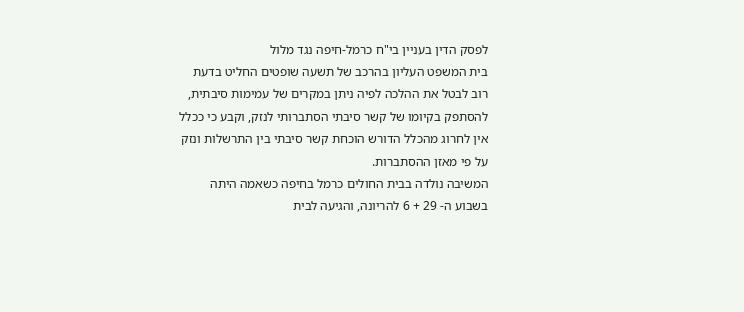לפסק הדין בעניין בי"ח כרמל-חיפה נגד מלול
בית המשפט העליון בהרכב של תשעה שופטים החליט בדעת רוב לבטל את ההלכה לפיה ניתן במקרים של עמימות סיבתית, להסתפק בקיומו של קשר סיבתי הסתברותי לנזק, וקבע כי ככלל אין לחרוג מהכלל הדורש הוכחת קשר סיבתי בין התרשלות ונזק על פי מאזן ההסתברות.
המשיבה נולדה בבית החולים כרמל בחיפה כשאמה היתה בשבוע ה- 29 + 6 להריונה, והגיעה לבית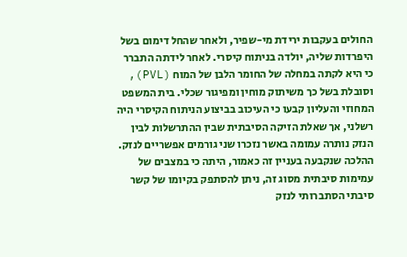החולים בעקבות ירידת מי-שפיר, ולאחר שהחל דימום בשל היפרדות שליה, יולדה בניתוח קיסרי. לאחר לידתה התברר כי היא לקתה במחלה של החומר הלבן של המוח (PVL), וסובלת בשל כך משיתוק מוחין ומפיגור שכלי. בית המשפט המחוזי והעליון קבעו כי העיכוב בביצוע הניתוח הקיסרי היה רשלני, אך שאלת הזיקה הסיבתית שבין ההתרשלות לבין הנזק נותרה עמומה באשר נזכרו שני גורמים אפשריים לנזק. ההלכה שנקבעה בעניין זה כאמור, היתה כי במצבים של עמימות סיבתית מסוג זה, ניתן להסתפק בקיומו של קשר סיבתי הסתברותי לנזק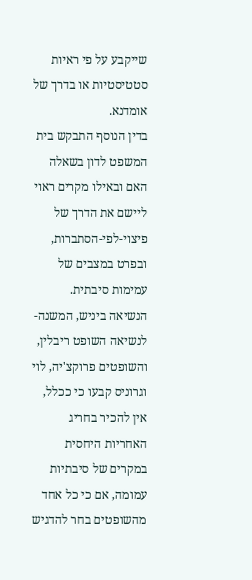שייקבע על פי ראיות סטטיסטיות או בדרך של אומדנא.
בדין הנוסף התבקש בית המשפט לדון בשאלה האם ובאילו מקרים ראוי ליישם את הדרך של פיצוי-לפי-הסתברות, ובפרט במצבים של עמימות סיבתית.
הנשיאה ביניש, המשנה-לנשיאה השופט ריבלין, והשופטים פרוקצ'יה, לוי וגרוניס קבעו כי ככלל, אין להכיר בחריג האחריות היחסית במקרים של סיבתיות עמומה, אם כי כל אחד מהשופטים בחר להדגיש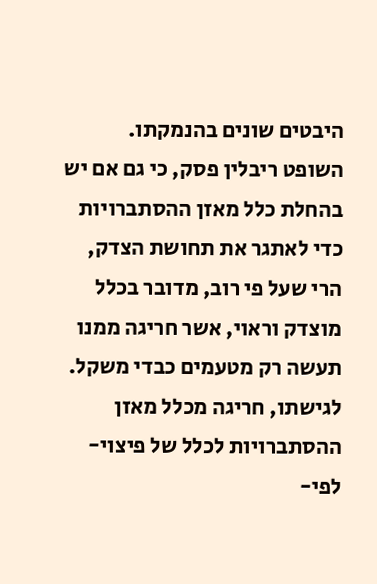היבטים שונים בהנמקתו.
השופט ריבלין פסק, כי גם אם יש בהחלת כלל מאזן ההסתברויות כדי לאתגר את תחושת הצדק, הרי שעל פי רוב, מדובר בכלל מוצדק וראוי, אשר חריגה ממנו תעשה רק מטעמים כבדי משקל. לגישתו, חריגה מכלל מאזן ההסתברויות לכלל של פיצוי-לפי-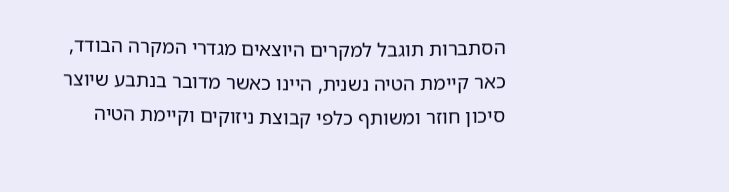הסתברות תוגבל למקרים היוצאים מגדרי המקרה הבודד, כאר קיימת הטיה נשנית, היינו כאשר מדובר בנתבע שיוצר סיכון חוזר ומשותף כלפי קבוצת ניזוקים וקיימת הטיה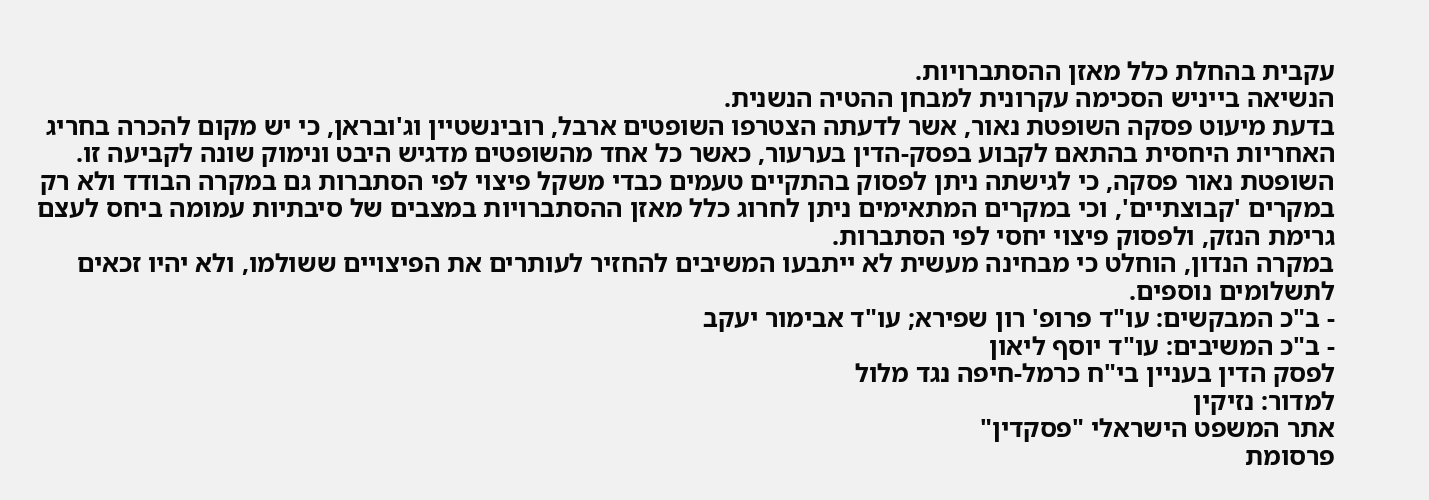עקבית בהחלת כלל מאזן ההסתברויות.
הנשיאה בייניש הסכימה עקרונית למבחן ההטיה הנשנית.
בדעת מיעוט פסקה השופטת נאור, אשר לדעתה הצטרפו השופטים ארבל, רובינשטיין וג'ובראן, כי יש מקום להכרה בחריג האחריות היחסית בהתאם לקבוע בפסק-הדין בערעור, כאשר כל אחד מהשופטים מדגיש היבט ונימוק שונה לקביעה זו.
השופטת נאור פסקה, כי לגישתה ניתן לפסוק בהתקיים טעמים כבדי משקל פיצוי לפי הסתברות גם במקרה הבודד ולא רק במקרים 'קבוצתיים', וכי במקרים המתאימים ניתן לחרוג כלל מאזן ההסתברויות במצבים של סיבתיות עמומה ביחס לעצם גרימת הנזק, ולפסוק פיצוי יחסי לפי הסתברות.
במקרה הנדון, הוחלט כי מבחינה מעשית לא ייתבעו המשיבים להחזיר לעותרים את הפיצויים ששולמו, ולא יהיו זכאים לתשלומים נוספים.
- ב"כ המבקשים: עו"ד פרופ' רון שפירא; עו"ד אבימור יעקב
- ב"כ המשיבים: עו"ד יוסף ליאון
לפסק הדין בעניין בי"ח כרמל-חיפה נגד מלול
למדור: נזיקין
אתר המשפט הישראלי "פסקדין"
פרסומת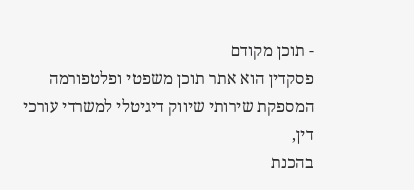- תוכן מקודם
פסקדין הוא אתר תוכן משפטי ופלטפורמה המספקת שירותי שיווק דיגיטלי למשרדי עורכי דין,
בהכנת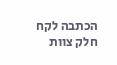הכתבה לקח חלק צוות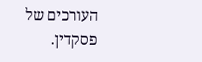העורכים של פסקדין.